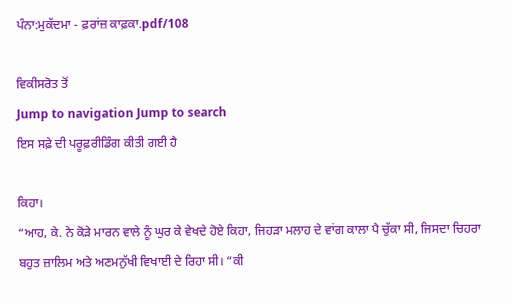ਪੰਨਾ:ਮੁਕੱਦਮਾ - ਫ਼ਰਾਂਜ਼ ਕਾਫ਼ਕਾ.pdf/108

ਵਿਕੀਸਰੋਤ ਤੋਂ
Jump to navigation Jump to search
ਇਸ ਸਫ਼ੇ ਦੀ ਪਰੂਫ਼ਰੀਡਿੰਗ ਕੀਤੀ ਗਈ ਹੈ

ਕਿਹਾ।
“ਆਹ, ਕੇ. ਨੇ ਕੋੜੇ ਮਾਰਨ ਵਾਲੇ ਨੂੰ ਘੁਰ ਕੇ ਵੇਖਦੇ ਹੋਏ ਕਿਹਾ, ਜਿਹੜਾ ਮਲਾਹ ਦੇ ਵਾਂਗ ਕਾਲਾ ਪੈ ਚੁੱਕਾ ਸੀ, ਜਿਸਦਾ ਚਿਹਰਾ ਬਹੁਤ ਜ਼ਾਲਿਮ ਅਤੇ ਅਣਮਨੁੱਖੀ ਵਿਖਾਈ ਦੇ ਰਿਹਾ ਸੀ। “ਕੀ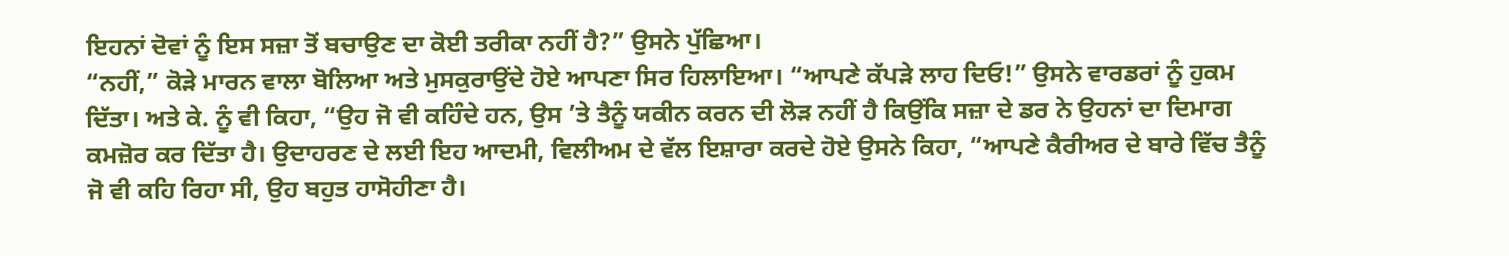ਇਹਨਾਂ ਦੋਵਾਂ ਨੂੰ ਇਸ ਸਜ਼ਾ ਤੋਂ ਬਚਾਉਣ ਦਾ ਕੋਈ ਤਰੀਕਾ ਨਹੀਂ ਹੈ?” ਉਸਨੇ ਪੁੱਛਿਆ।
“ਨਹੀਂ,” ਕੋੜੇ ਮਾਰਨ ਵਾਲਾ ਬੋਲਿਆ ਅਤੇ ਮੁਸਕੁਰਾਉਂਦੇ ਹੋਏ ਆਪਣਾ ਸਿਰ ਹਿਲਾਇਆ। “ਆਪਣੇ ਕੱਪੜੇ ਲਾਹ ਦਿਓ!” ਉਸਨੇ ਵਾਰਡਰਾਂ ਨੂੰ ਹੁਕਮ ਦਿੱਤਾ। ਅਤੇ ਕੇ. ਨੂੰ ਵੀ ਕਿਹਾ, “ਉਹ ਜੋ ਵੀ ਕਹਿੰਦੇ ਹਨ, ਉਸ ’ਤੇ ਤੈਨੂੰ ਯਕੀਨ ਕਰਨ ਦੀ ਲੋੜ ਨਹੀਂ ਹੈ ਕਿਉਂਕਿ ਸਜ਼ਾ ਦੇ ਡਰ ਨੇ ਉਹਨਾਂ ਦਾ ਦਿਮਾਗ ਕਮਜ਼ੋਰ ਕਰ ਦਿੱਤਾ ਹੈ। ਉਦਾਹਰਣ ਦੇ ਲਈ ਇਹ ਆਦਮੀ, ਵਿਲੀਅਮ ਦੇ ਵੱਲ ਇਸ਼ਾਰਾ ਕਰਦੇ ਹੋਏ ਉਸਨੇ ਕਿਹਾ, “ਆਪਣੇ ਕੈਰੀਅਰ ਦੇ ਬਾਰੇ ਵਿੱਚ ਤੈਨੂੰ ਜੋ ਵੀ ਕਹਿ ਰਿਹਾ ਸੀ, ਉਹ ਬਹੁਤ ਹਾਸੋਹੀਣਾ ਹੈ।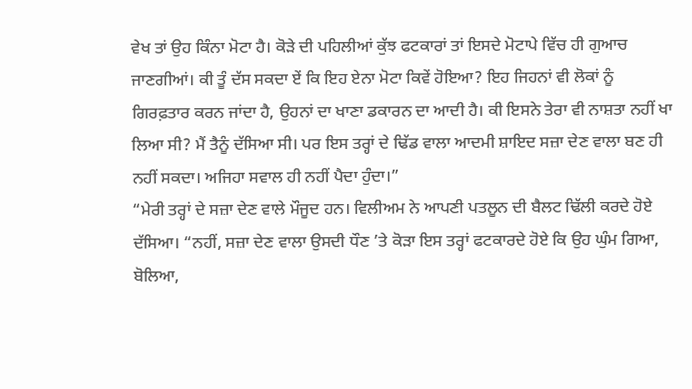ਵੇਖ ਤਾਂ ਉਹ ਕਿੰਨਾ ਮੋਟਾ ਹੈ। ਕੋੜੇ ਦੀ ਪਹਿਲੀਆਂ ਕੁੱਝ ਫਟਕਾਰਾਂ ਤਾਂ ਇਸਦੇ ਮੋਟਾਪੇ ਵਿੱਚ ਹੀ ਗੁਆਚ ਜਾਣਗੀਆਂ। ਕੀ ਤੂੰ ਦੱਸ ਸਕਦਾ ਏਂ ਕਿ ਇਹ ਏਨਾ ਮੋਟਾ ਕਿਵੇਂ ਹੋਇਆ? ਇਹ ਜਿਹਨਾਂ ਵੀ ਲੋਕਾਂ ਨੂੰ ਗਿਰਫ਼ਤਾਰ ਕਰਨ ਜਾਂਦਾ ਹੈ, ਉਹਨਾਂ ਦਾ ਖਾਣਾ ਡਕਾਰਨ ਦਾ ਆਦੀ ਹੈ। ਕੀ ਇਸਨੇ ਤੇਰਾ ਵੀ ਨਾਸ਼ਤਾ ਨਹੀਂ ਖਾ ਲਿਆ ਸੀ? ਮੈਂ ਤੈਨੂੰ ਦੱਸਿਆ ਸੀ। ਪਰ ਇਸ ਤਰ੍ਹਾਂ ਦੇ ਢਿੱਡ ਵਾਲਾ ਆਦਮੀ ਸ਼ਾਇਦ ਸਜ਼ਾ ਦੇਣ ਵਾਲਾ ਬਣ ਹੀ ਨਹੀਂ ਸਕਦਾ। ਅਜਿਹਾ ਸਵਾਲ ਹੀ ਨਹੀਂ ਪੈਦਾ ਹੁੰਦਾ।”
“ਮੇਰੀ ਤਰ੍ਹਾਂ ਦੇ ਸਜ਼ਾ ਦੇਣ ਵਾਲੇ ਮੌਜੂਦ ਹਨ। ਵਿਲੀਅਮ ਨੇ ਆਪਣੀ ਪਤਲੂਨ ਦੀ ਬੈਲਟ ਢਿੱਲੀ ਕਰਦੇ ਹੋਏ ਦੱਸਿਆ। “ਨਹੀਂ, ਸਜ਼ਾ ਦੇਣ ਵਾਲਾ ਉਸਦੀ ਧੌਣ ’ਤੇ ਕੋੜਾ ਇਸ ਤਰ੍ਹਾਂ ਫਟਕਾਰਦੇ ਹੋਏ ਕਿ ਉਹ ਘੁੰਮ ਗਿਆ, ਬੋਲਿਆ,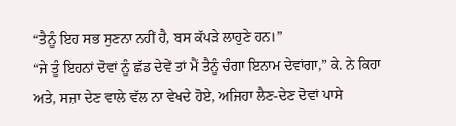“ਤੈਨੂੰ ਇਹ ਸਭ ਸੁਣਨਾ ਨਹੀਂ ਹੈ, ਬਸ ਕੱਪੜੇ ਲਾਹੁਣੇ ਹਨ।”
“ਜੇ ਤੂੰ ਇਹਨਾਂ ਦੋਵਾਂ ਨੂੰ ਛੱਡ ਦੇਵੇਂ ਤਾਂ ਮੈਂ ਤੈਨੂੰ ਚੰਗਾ ਇਨਾਮ ਦੇਵਾਂਗਾ,” ਕੇ. ਨੇ ਕਿਹਾ ਅਤੇ, ਸਜ਼ਾ ਦੇਣ ਵਾਲੇ ਵੱਲ ਨਾ ਵੇਖਦੇ ਹੋਏ, ਅਜਿਹਾ ਲੈਣ-ਦੇਣ ਦੋਵਾਂ ਪਾਸੇ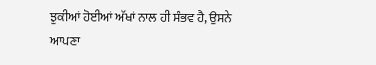ਝੁਕੀਆਂ ਹੋਈਆਂ ਅੱਖਾਂ ਨਾਲ ਹੀ ਸੰਭਵ ਹੈ, ਉਸਨੇ ਆਪਣਾ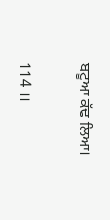ਬਟੂਆ ਕੱਢ ਲਿਆ।

114 ।।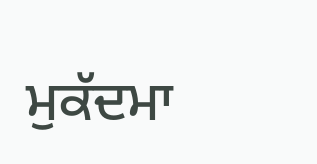ਮੁਕੱਦਮਾ